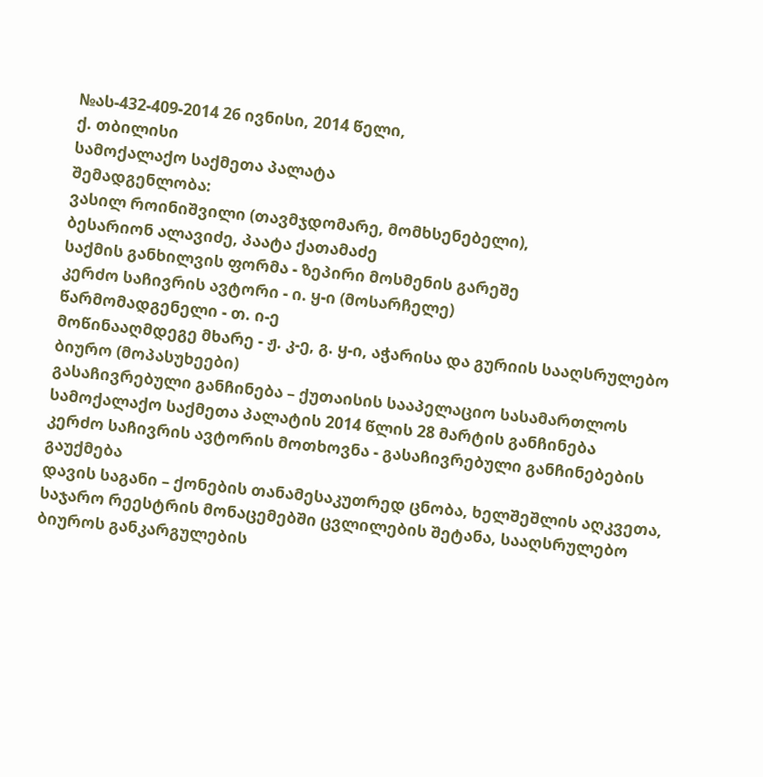№ას-432-409-2014 26 ივნისი, 2014 წელი,
ქ. თბილისი
სამოქალაქო საქმეთა პალატა
შემადგენლობა:
ვასილ როინიშვილი (თავმჯდომარე, მომხსენებელი),
ბესარიონ ალავიძე, პაატა ქათამაძე
საქმის განხილვის ფორმა - ზეპირი მოსმენის გარეშე
კერძო საჩივრის ავტორი - ი. ყ-ი (მოსარჩელე)
წარმომადგენელი - თ. ი-ე
მოწინააღმდეგე მხარე - ჟ. კ-ე, გ. ყ-ი, აჭარისა და გურიის სააღსრულებო ბიურო (მოპასუხეები)
გასაჩივრებული განჩინება – ქუთაისის სააპელაციო სასამართლოს სამოქალაქო საქმეთა პალატის 2014 წლის 28 მარტის განჩინება
კერძო საჩივრის ავტორის მოთხოვნა - გასაჩივრებული განჩინებების გაუქმება
დავის საგანი – ქონების თანამესაკუთრედ ცნობა, ხელშეშლის აღკვეთა, საჯარო რეესტრის მონაცემებში ცვლილების შეტანა, სააღსრულებო ბიუროს განკარგულების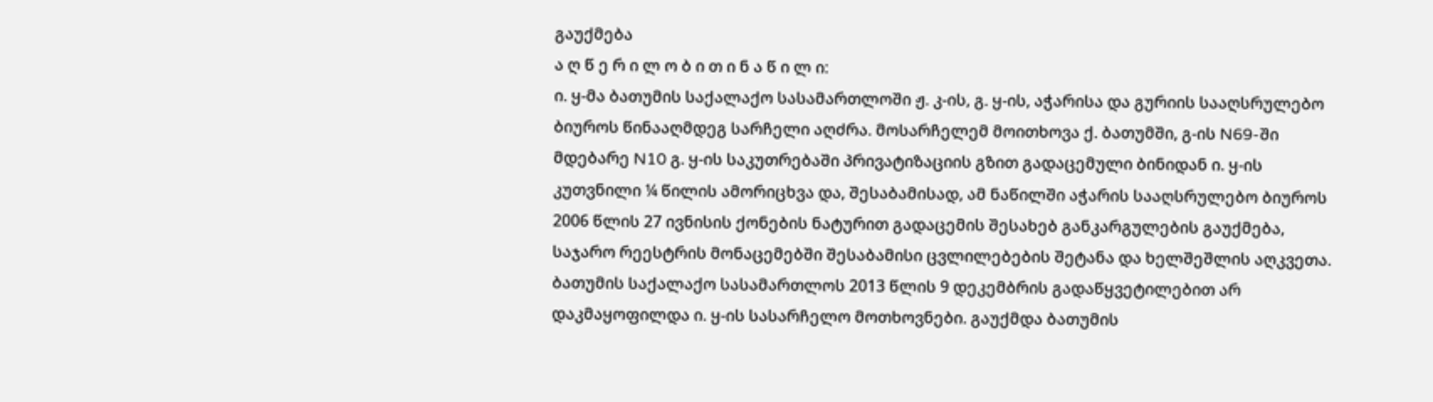გაუქმება
ა ღ წ ე რ ი ლ ო ბ ი თ ი ნ ა წ ი ლ ი:
ი. ყ-მა ბათუმის საქალაქო სასამართლოში ჟ. კ-ის, გ. ყ-ის, აჭარისა და გურიის სააღსრულებო ბიუროს წინააღმდეგ სარჩელი აღძრა. მოსარჩელემ მოითხოვა ქ. ბათუმში, გ-ის N69-ში მდებარე N10 გ. ყ-ის საკუთრებაში პრივატიზაციის გზით გადაცემული ბინიდან ი. ყ-ის კუთვნილი ¼ წილის ამორიცხვა და, შესაბამისად, ამ ნაწილში აჭარის სააღსრულებო ბიუროს 2006 წლის 27 ივნისის ქონების ნატურით გადაცემის შესახებ განკარგულების გაუქმება, საჯარო რეესტრის მონაცემებში შესაბამისი ცვლილებების შეტანა და ხელშეშლის აღკვეთა.
ბათუმის საქალაქო სასამართლოს 2013 წლის 9 დეკემბრის გადაწყვეტილებით არ დაკმაყოფილდა ი. ყ-ის სასარჩელო მოთხოვნები. გაუქმდა ბათუმის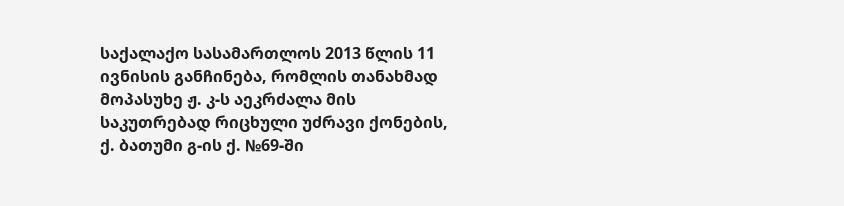საქალაქო სასამართლოს 2013 წლის 11 ივნისის განჩინება, რომლის თანახმად მოპასუხე ჟ. კ-ს აეკრძალა მის საკუთრებად რიცხული უძრავი ქონების, ქ. ბათუმი გ-ის ქ. №69-ში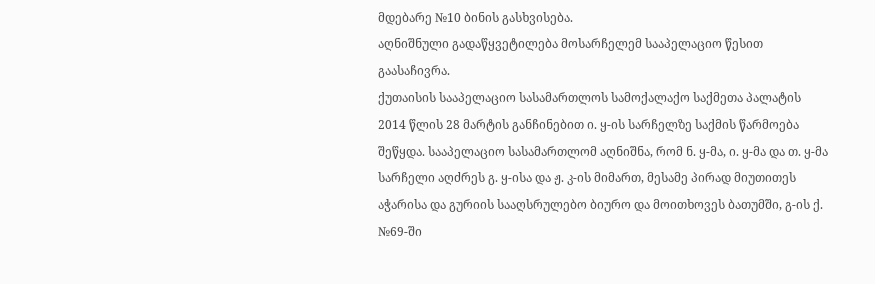მდებარე №10 ბინის გასხვისება.
აღნიშნული გადაწყვეტილება მოსარჩელემ სააპელაციო წესით გაასაჩივრა.
ქუთაისის სააპელაციო სასამართლოს სამოქალაქო საქმეთა პალატის 2014 წლის 28 მარტის განჩინებით ი. ყ-ის სარჩელზე საქმის წარმოება შეწყდა. სააპელაციო სასამართლომ აღნიშნა, რომ ნ. ყ-მა, ი. ყ-მა და თ. ყ-მა სარჩელი აღძრეს გ. ყ-ისა და ჟ. კ-ის მიმართ, მესამე პირად მიუთითეს აჭარისა და გურიის სააღსრულებო ბიურო და მოითხოვეს ბათუმში, გ-ის ქ. №69-ში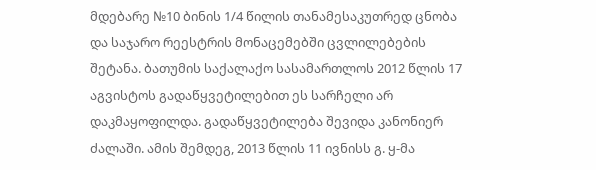მდებარე №10 ბინის 1/4 წილის თანამესაკუთრედ ცნობა და საჯარო რეესტრის მონაცემებში ცვლილებების შეტანა. ბათუმის საქალაქო სასამართლოს 2012 წლის 17 აგვისტოს გადაწყვეტილებით ეს სარჩელი არ დაკმაყოფილდა. გადაწყვეტილება შევიდა კანონიერ ძალაში. ამის შემდეგ, 2013 წლის 11 ივნისს გ. ყ-მა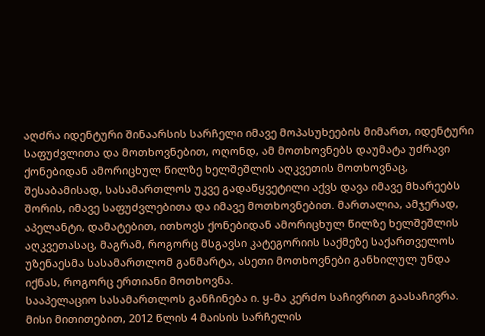აღძრა იდენტური შინაარსის სარჩელი იმავე მოპასუხეების მიმართ, იდენტური საფუძვლითა და მოთხოვნებით, ოღონდ, ამ მოთხოვნებს დაუმატა უძრავი ქონებიდან ამორიცხულ წილზე ხელშეშლის აღკვეთის მოთხოვნაც, შესაბამისად, სასამართლოს უკვე გადაწყვეტილი აქვს დავა იმავე მხარეებს შორის, იმავე საფუძვლებითა და იმავე მოთხოვნებით. მართალია, ამჯერად, აპელანტი, დამატებით, ითხოვს ქონებიდან ამორიცხულ წილზე ხელშეშლის აღკვეთასაც, მაგრამ, როგორც მსგავსი კატეგორიის საქმეზე საქართველოს უზენაესმა სასამართლომ განმარტა, ასეთი მოთხოვნები განხილულ უნდა იქნას, როგორც ერთიანი მოთხოვნა.
სააპელაციო სასამართლოს განჩინება ი. ყ-მა კერძო საჩივრით გაასაჩივრა. მისი მითითებით, 2012 წლის 4 მაისის სარჩელის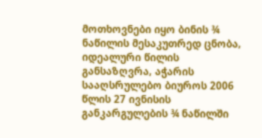მოთხოვნები იყო ბინის ¾ ნაწილის მესაკუთრედ ცნობა, იდეალური წილის განსაზღვრა, აჭარის სააღსრულებო ბიუროს 2006 წლის 27 ივნისის განკარგულების ¾ ნაწილში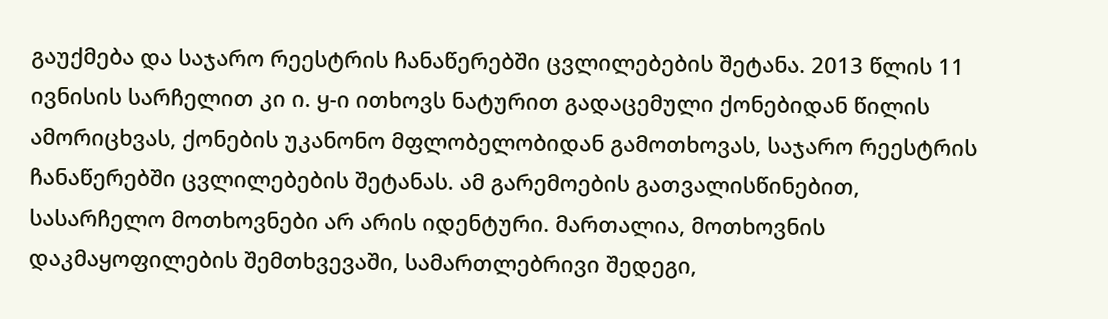გაუქმება და საჯარო რეესტრის ჩანაწერებში ცვლილებების შეტანა. 2013 წლის 11 ივნისის სარჩელით კი ი. ყ-ი ითხოვს ნატურით გადაცემული ქონებიდან წილის ამორიცხვას, ქონების უკანონო მფლობელობიდან გამოთხოვას, საჯარო რეესტრის ჩანაწერებში ცვლილებების შეტანას. ამ გარემოების გათვალისწინებით, სასარჩელო მოთხოვნები არ არის იდენტური. მართალია, მოთხოვნის დაკმაყოფილების შემთხვევაში, სამართლებრივი შედეგი,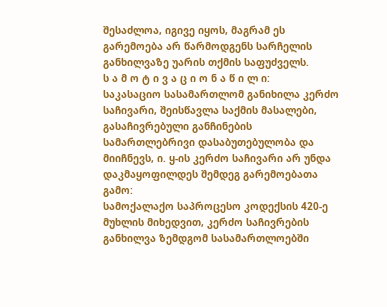შესაძლოა, იგივე იყოს, მაგრამ ეს გარემოება არ წარმოდგენს სარჩელის განხილვაზე უარის თქმის საფუძველს.
ს ა მ ო ტ ი ვ ა ც ი ო ნ ა წ ი ლ ი:
საკასაციო სასამართლომ განიხილა კერძო საჩივარი, შეისწავლა საქმის მასალები, გასაჩივრებული განჩინების სამართლებრივი დასაბუთებულობა და მიიჩნევს, ი. ყ-ის კერძო საჩივარი არ უნდა დაკმაყოფილდეს შემდეგ გარემოებათა გამო:
სამოქალაქო საპროცესო კოდექსის 420-ე მუხლის მიხედვით, კერძო საჩივრების განხილვა ზემდგომ სასამართლოებში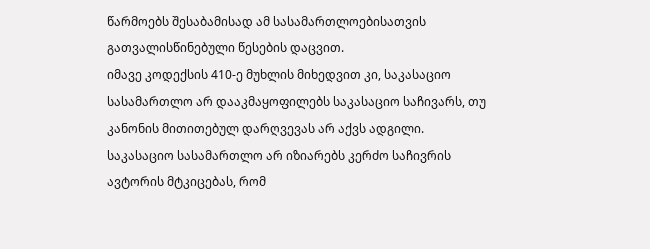წარმოებს შესაბამისად ამ სასამართლოებისათვის გათვალისწინებული წესების დაცვით.
იმავე კოდექსის 410-ე მუხლის მიხედვით კი, საკასაციო სასამართლო არ დააკმაყოფილებს საკასაციო საჩივარს, თუ კანონის მითითებულ დარღვევას არ აქვს ადგილი.
საკასაციო სასამართლო არ იზიარებს კერძო საჩივრის ავტორის მტკიცებას, რომ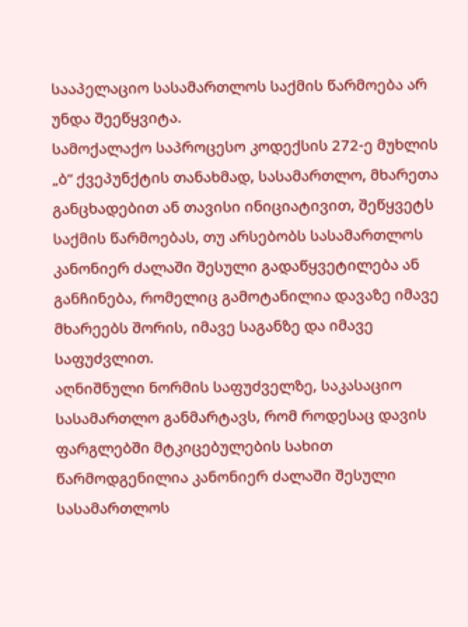სააპელაციო სასამართლოს საქმის წარმოება არ უნდა შეეწყვიტა.
სამოქალაქო საპროცესო კოდექსის 272-ე მუხლის „ბ“ ქვეპუნქტის თანახმად, სასამართლო, მხარეთა განცხადებით ან თავისი ინიციატივით, შეწყვეტს საქმის წარმოებას, თუ არსებობს სასამართლოს კანონიერ ძალაში შესული გადაწყვეტილება ან განჩინება, რომელიც გამოტანილია დავაზე იმავე მხარეებს შორის, იმავე საგანზე და იმავე საფუძვლით.
აღნიშნული ნორმის საფუძველზე, საკასაციო სასამართლო განმარტავს, რომ როდესაც დავის ფარგლებში მტკიცებულების სახით წარმოდგენილია კანონიერ ძალაში შესული სასამართლოს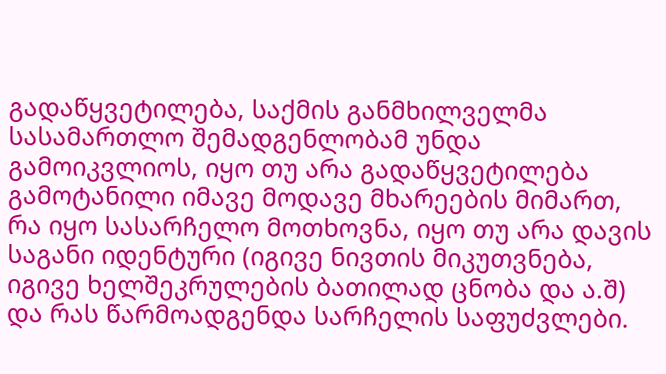გადაწყვეტილება, საქმის განმხილველმა სასამართლო შემადგენლობამ უნდა გამოიკვლიოს, იყო თუ არა გადაწყვეტილება გამოტანილი იმავე მოდავე მხარეების მიმართ, რა იყო სასარჩელო მოთხოვნა, იყო თუ არა დავის საგანი იდენტური (იგივე ნივთის მიკუთვნება, იგივე ხელშეკრულების ბათილად ცნობა და ა.შ) და რას წარმოადგენდა სარჩელის საფუძვლები.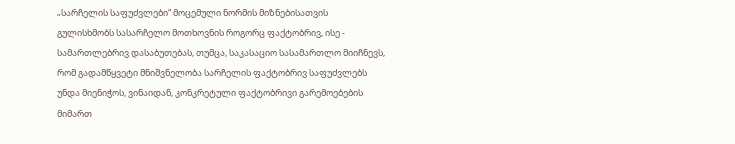„სარჩელის საფუძვლები“ მოცემული ნორმის მიზნებისათვის გულისხმობს სასარჩელო მოთხოვნის როგორც ფაქტობრივ, ისე - სამართლებრივ დასაბუთებას, თუმცა, საკასაციო სასამართლო მიიჩნევს, რომ გადამწყვეტი მნიშვნელობა სარჩელის ფაქტობრივ საფუძვლებს უნდა მიენიჭოს, ვინაიდან, კონკრეტული ფაქტობრივი გარემოებების მიმართ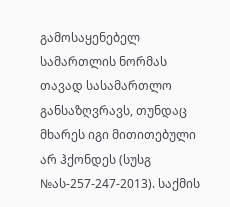გამოსაყენებელ სამართლის ნორმას თავად სასამართლო განსაზღვრავს, თუნდაც მხარეს იგი მითითებული არ ჰქონდეს (სუსგ №ას-257-247-2013). საქმის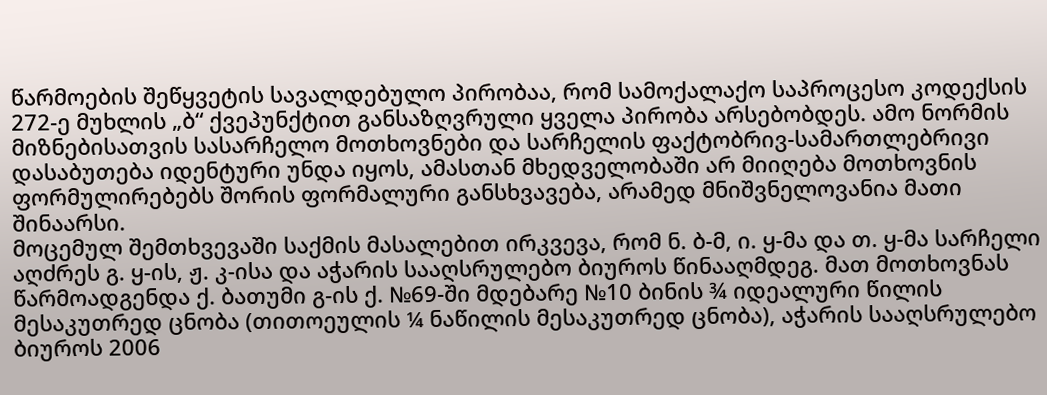წარმოების შეწყვეტის სავალდებულო პირობაა, რომ სამოქალაქო საპროცესო კოდექსის 272-ე მუხლის „ბ“ ქვეპუნქტით განსაზღვრული ყველა პირობა არსებობდეს. ამო ნორმის მიზნებისათვის სასარჩელო მოთხოვნები და სარჩელის ფაქტობრივ-სამართლებრივი დასაბუთება იდენტური უნდა იყოს, ამასთან მხედველობაში არ მიიღება მოთხოვნის ფორმულირებებს შორის ფორმალური განსხვავება, არამედ მნიშვნელოვანია მათი შინაარსი.
მოცემულ შემთხვევაში საქმის მასალებით ირკვევა, რომ ნ. ბ-მ, ი. ყ-მა და თ. ყ-მა სარჩელი აღძრეს გ. ყ-ის, ჟ. კ-ისა და აჭარის სააღსრულებო ბიუროს წინააღმდეგ. მათ მოთხოვნას წარმოადგენდა ქ. ბათუმი გ-ის ქ. №69-ში მდებარე №10 ბინის ¾ იდეალური წილის მესაკუთრედ ცნობა (თითოეულის ¼ ნაწილის მესაკუთრედ ცნობა), აჭარის სააღსრულებო ბიუროს 2006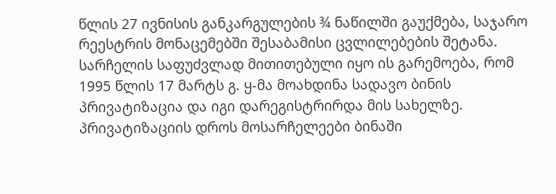წლის 27 ივნისის განკარგულების ¾ ნაწილში გაუქმება, საჯარო რეესტრის მონაცემებში შესაბამისი ცვლილებების შეტანა. სარჩელის საფუძვლად მითითებული იყო ის გარემოება, რომ 1995 წლის 17 მარტს გ. ყ-მა მოახდინა სადავო ბინის პრივატიზაცია და იგი დარეგისტრირდა მის სახელზე. პრივატიზაციის დროს მოსარჩელეები ბინაში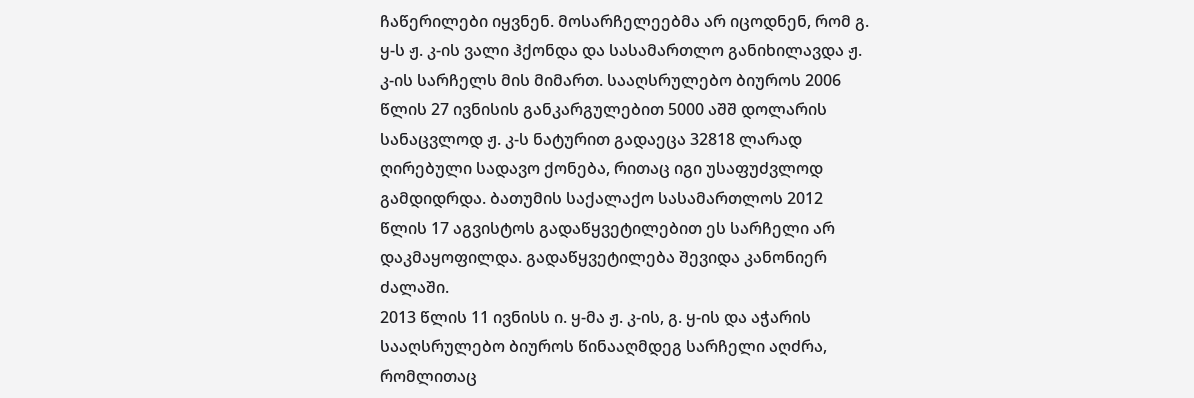ჩაწერილები იყვნენ. მოსარჩელეებმა არ იცოდნენ, რომ გ. ყ-ს ჟ. კ-ის ვალი ჰქონდა და სასამართლო განიხილავდა ჟ. კ-ის სარჩელს მის მიმართ. სააღსრულებო ბიუროს 2006 წლის 27 ივნისის განკარგულებით 5000 აშშ დოლარის სანაცვლოდ ჟ. კ-ს ნატურით გადაეცა 32818 ლარად ღირებული სადავო ქონება, რითაც იგი უსაფუძვლოდ გამდიდრდა. ბათუმის საქალაქო სასამართლოს 2012 წლის 17 აგვისტოს გადაწყვეტილებით ეს სარჩელი არ დაკმაყოფილდა. გადაწყვეტილება შევიდა კანონიერ ძალაში.
2013 წლის 11 ივნისს ი. ყ-მა ჟ. კ-ის, გ. ყ-ის და აჭარის სააღსრულებო ბიუროს წინააღმდეგ სარჩელი აღძრა, რომლითაც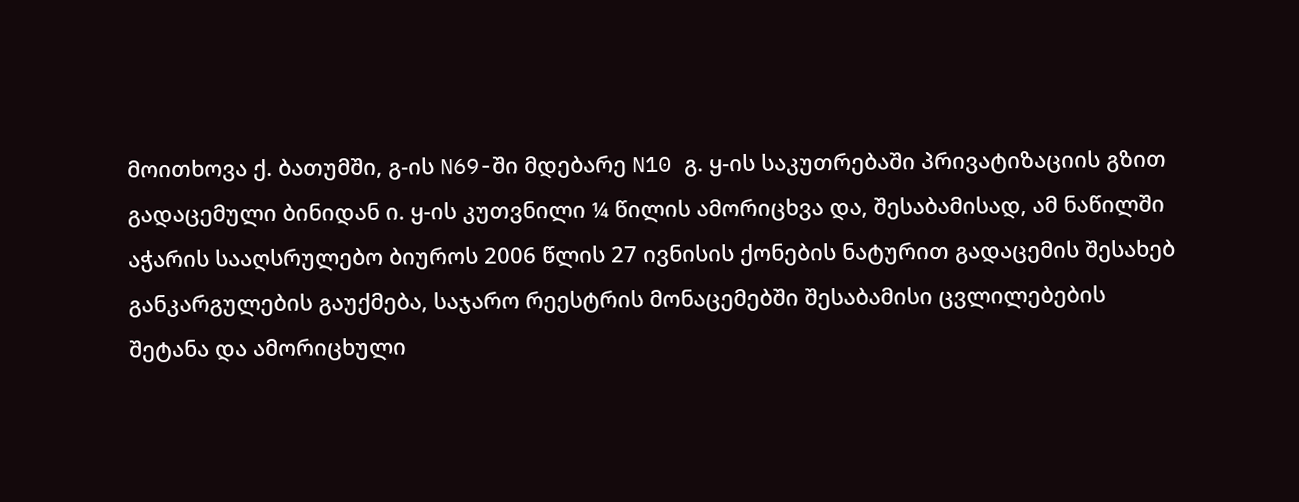მოითხოვა ქ. ბათუმში, გ-ის N69-ში მდებარე N10 გ. ყ-ის საკუთრებაში პრივატიზაციის გზით გადაცემული ბინიდან ი. ყ-ის კუთვნილი ¼ წილის ამორიცხვა და, შესაბამისად, ამ ნაწილში აჭარის სააღსრულებო ბიუროს 2006 წლის 27 ივნისის ქონების ნატურით გადაცემის შესახებ განკარგულების გაუქმება, საჯარო რეესტრის მონაცემებში შესაბამისი ცვლილებების შეტანა და ამორიცხული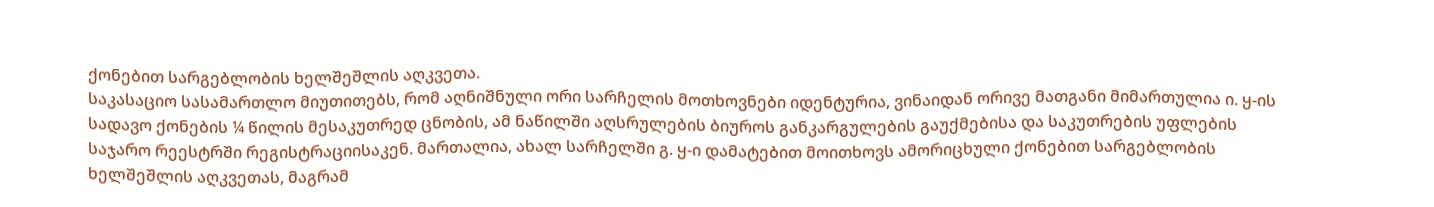ქონებით სარგებლობის ხელშეშლის აღკვეთა.
საკასაციო სასამართლო მიუთითებს, რომ აღნიშნული ორი სარჩელის მოთხოვნები იდენტურია, ვინაიდან ორივე მათგანი მიმართულია ი. ყ-ის სადავო ქონების ¼ წილის მესაკუთრედ ცნობის, ამ ნაწილში აღსრულების ბიუროს განკარგულების გაუქმებისა და საკუთრების უფლების საჯარო რეესტრში რეგისტრაციისაკენ. მართალია, ახალ სარჩელში გ. ყ-ი დამატებით მოითხოვს ამორიცხული ქონებით სარგებლობის ხელშეშლის აღკვეთას, მაგრამ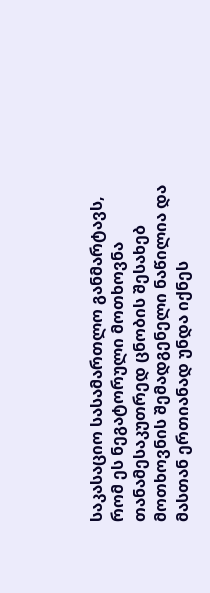საკასაციო სასამართლო განმარტავს, რომ ეს ნეგატორული მოთხოვნა თანამესაკუთრედ ცნობის შესახებ მოთხოვნის შემადგენელი ნაწილია და მასთან ერთიანად უნდა იქნეს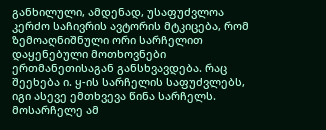განხილული, ამდენად, უსაფუძვლოა კერძო საჩივრის ავტორის მტკიცება, რომ ზემოაღნიშნული ორი სარჩელით დაყენებული მოთხოვნები ერთმანეთისაგან განსხვავდება. რაც შეეხება ი. ყ-ის სარჩელის საფუძვლებს, იგი ასევე ემთხვევა წინა სარჩელს. მოსარჩელე ამ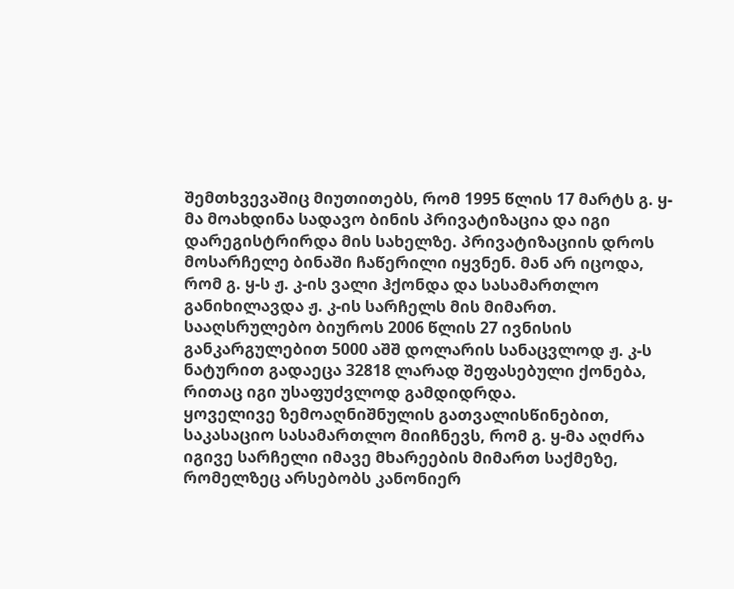შემთხვევაშიც მიუთითებს, რომ 1995 წლის 17 მარტს გ. ყ-მა მოახდინა სადავო ბინის პრივატიზაცია და იგი დარეგისტრირდა მის სახელზე. პრივატიზაციის დროს მოსარჩელე ბინაში ჩაწერილი იყვნენ. მან არ იცოდა, რომ გ. ყ-ს ჟ. კ-ის ვალი ჰქონდა და სასამართლო განიხილავდა ჟ. კ-ის სარჩელს მის მიმართ. სააღსრულებო ბიუროს 2006 წლის 27 ივნისის განკარგულებით 5000 აშშ დოლარის სანაცვლოდ ჟ. კ-ს ნატურით გადაეცა 32818 ლარად შეფასებული ქონება, რითაც იგი უსაფუძვლოდ გამდიდრდა.
ყოველივე ზემოაღნიშნულის გათვალისწინებით, საკასაციო სასამართლო მიიჩნევს, რომ გ. ყ-მა აღძრა იგივე სარჩელი იმავე მხარეების მიმართ საქმეზე, რომელზეც არსებობს კანონიერ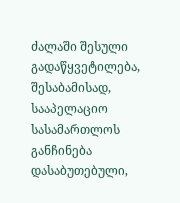ძალაში შესული გადაწყვეტილება, შესაბამისად, სააპელაციო სასამართლოს განჩინება დასაბუთებული,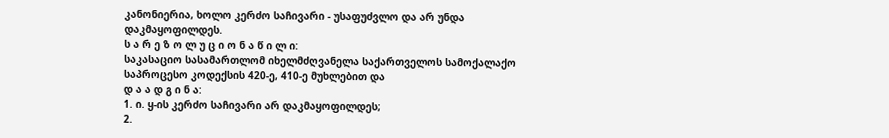კანონიერია, ხოლო კერძო საჩივარი - უსაფუძვლო და არ უნდა დაკმაყოფილდეს.
ს ა რ ე ზ ო ლ უ ც ი ო ნ ა წ ი ლ ი:
საკასაციო სასამართლომ იხელმძღვანელა საქართველოს სამოქალაქო საპროცესო კოდექსის 420-ე, 410-ე მუხლებით და
დ ა ა დ გ ი ნ ა:
1. ი. ყ-ის კერძო საჩივარი არ დაკმაყოფილდეს;
2.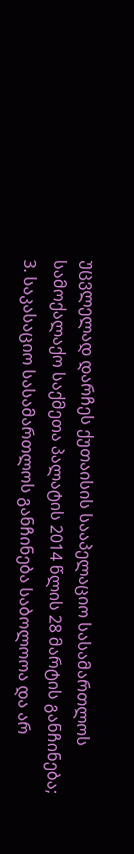უცვლელად დარჩეს ქუთაისის სააპელაციო სასამართლოს სამოქალაქო საქმეთა პალატის 2014 წლის 28 მარტის განჩინება;
3. საკასაციო სასამართლოს განჩინება საბოლოოა და არ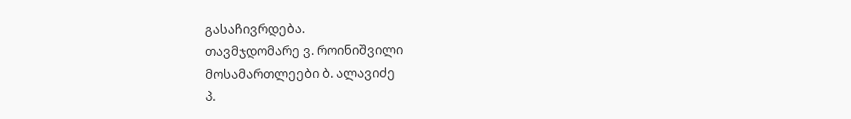გასაჩივრდება.
თავმჯდომარე ვ. როინიშვილი
მოსამართლეები ბ. ალავიძე
პ.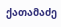ქათამაძე